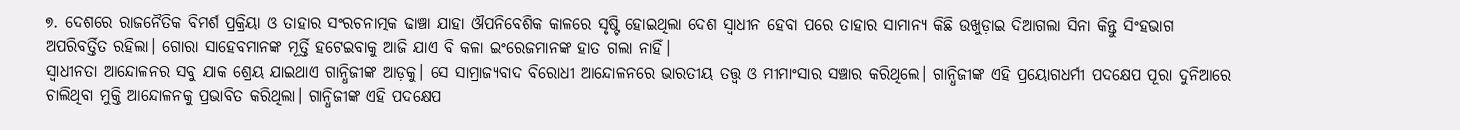୭. ଦେଶରେ ରାଜନୈତିକ ବିମର୍ଶ ପ୍ରକ୍ରିୟା ଓ ତାହାର ସଂରଚନାତ୍ମକ ଢାଞ୍ଚା ଯାହା ଔପନିବେଶିକ କାଳରେ ସୃଷ୍ଟି ହୋଇଥିଲା ଦେଶ ସ୍ଵାଧୀନ ହେବା ପରେ ତାହାର ସାମାନ୍ୟ କିଛି ଉଖୁଡ଼ାଇ ଦିଆଗଲା ସିନା କିନ୍ତୁ ସିଂହଭାଗ ଅପରିବର୍ତ୍ତିତ ରହିଲା। ଗୋରା ସାହେବମାନଙ୍କ ମୂର୍ତ୍ତି ହଟେଇବାକୁ ଆଜି ଯାଏ ବି କଳା ଇଂରେଜମାନଙ୍କ ହାତ ଗଲା ନାହିଁ।
ସ୍ୱାଧୀନତା ଆନ୍ଦୋଳନର ସବୁ ଯାକ ଶ୍ରେୟ ଯାଇଥାଏ ଗାନ୍ଧିଜୀଙ୍କ ଆଡ଼କୁ। ସେ ସାମ୍ରାଜ୍ୟବାଦ ବିରୋଧୀ ଆନ୍ଦୋଳନରେ ଭାରତୀୟ ତତ୍ତ୍ୱ ଓ ମୀମାଂସାର ସଞ୍ଚାର କରିଥିଲେ। ଗାନ୍ଧିଜୀଙ୍କ ଏହି ପ୍ରୟୋଗଧର୍ମୀ ପଦକ୍ଷେପ ପୂରା ଦୁନିଆରେ ଚାଲିଥିବା ମୁକ୍ତି ଆନ୍ଦୋଳନକୁ ପ୍ରଭାବିତ କରିଥିଲା। ଗାନ୍ଧିଜୀଙ୍କ ଏହି ପଦକ୍ଷେପ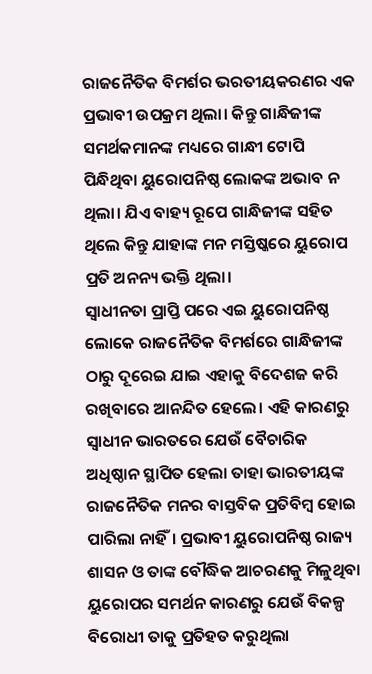ରାଜନୈତିକ ବିମର୍ଶର ଭରତୀୟକରଣର ଏକ ପ୍ରଭାବୀ ଉପକ୍ରମ ଥିଲା। କିନ୍ତୁ ଗାନ୍ଧିଜୀଙ୍କ ସମର୍ଥକମାନଙ୍କ ମଧ୍ୟରେ ଗାନ୍ଧୀ ଟୋପି ପିନ୍ଧିଥିବା ୟୁରୋପନିଷ୍ଠ ଲୋକଙ୍କ ଅଭାବ ନ ଥିଲା। ଯିଏ ବାହ୍ୟ ରୂପେ ଗାନ୍ଧିଜୀଙ୍କ ସହିତ ଥିଲେ କିନ୍ତୁ ଯାହାଙ୍କ ମନ ମସ୍ତିଷ୍କରେ ୟୁରୋପ ପ୍ରତି ଅନନ୍ୟ ଭକ୍ତି ଥିଲା।
ସ୍ୱାଧୀନତା ପ୍ରାପ୍ତି ପରେ ଏଇ ୟୁରୋପନିଷ୍ଠ ଲୋକେ ରାଜନୈତିକ ବିମର୍ଶରେ ଗାନ୍ଧିଜୀଙ୍କ ଠାରୁ ଦୂରେଇ ଯାଇ ଏହାକୁ ବିଦେଶଜ କରି ରଖିବାରେ ଆନନ୍ଦିତ ହେଲେ। ଏହି କାରଣରୁ ସ୍ୱାଧୀନ ଭାରତରେ ଯେଉଁ ବୈଚାରିକ ଅଧିଷ୍ଠାନ ସ୍ଥାପିତ ହେଲା ତାହା ଭାରତୀୟଙ୍କ ରାଜନୈତିକ ମନର ବାସ୍ତବିକ ପ୍ରତିବିମ୍ବ ହୋଇ ପାରିଲା ନାହିଁ। ପ୍ରଭାବୀ ୟୁରୋପନିଷ୍ଠ ରାଜ୍ୟ ଶାସନ ଓ ତାଙ୍କ ବୌଦ୍ଧିକ ଆଚରଣକୁ ମିଳୁଥିବା ୟୁରୋପର ସମର୍ଥନ କାରଣରୁ ଯେଉଁ ବିକଳ୍ପ ବିରୋଧୀ ତାକୁ ପ୍ରତିହତ କରୁଥିଲା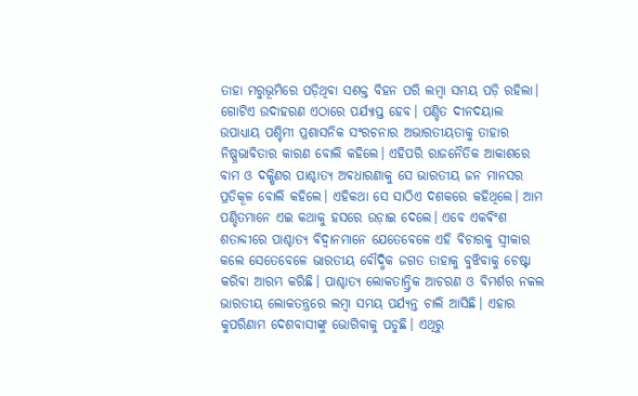ତାହା ମରୁଭୂମିରେ ପଡ଼ିଥିବା ସଶକ୍ତ ବିହନ ପରି ଲମ୍ବା ସମୟ ପଡ଼ି ରହିଲା।
ଗୋଟିଏ ଉଦାହରଣ ଏଠାରେ ପର୍ଯ୍ୟାପ୍ତ ହେବ। ପଣ୍ଡିତ ଦୀନଦୟାଲ ଉପାଧ୍ୟାୟ ପଶ୍ଚିମୀ ପ୍ରଶାସନିକ ସଂରଚନାର ଅଭାରତୀୟତାକୁ ତାହାର ନିଷ୍ପ୍ରଭାବିତାର କାରଣ ବୋଲି କହିଲେ। ଏହିପରି ରାଜନୈତିକ ଆକାଶରେ ବାମ ଓ ଦକ୍ଷିଣର ପାଶ୍ଚାତ୍ୟ ଅଵଧାରଣାକୁ ସେ ଭାରତୀୟ ଜନ ମାନସର ପ୍ରତିକୂଳ ବୋଲି କହିଲେ। ଏହିକଥା ସେ ସାଠିଏ ଦଶକରେ କହିଥିଲେ। ଆମ ପଣ୍ଡିତମାନେ ଏଇ କଥାକୁ ହସରେ ଉଡ଼ାଇ ଦେଲେ। ଏବେ ଏକବିଂଶ ଶତାବ୍ଦୀରେ ପାଶ୍ଚାତ୍ୟ ବିଦ୍ୱାନମାନେ ଯେତେବେଳେ ଏହି ବିଚାରକୁ ସ୍ୱୀକାର କଲେ ସେତେବେଳେ ଭାରତୀୟ ବୌଦ୍ଧିକ ଜଗତ ତାହାକୁ ବୁଝିବାକୁ ଚେଷ୍ଟା କରିବା ଆରମ୍ଭ କରିଛି। ପାଶ୍ଚାତ୍ୟ ଲୋକତାନ୍ତ୍ରିକ ଆଚରଣ ଓ ବିମର୍ଶର ନକଲ ଭାରତୀୟ ଲୋକତନ୍ତ୍ରରେ ଲମ୍ବା ସମୟ ପର୍ଯ୍ୟନ୍ତ ଚାଲି ଆସିଛି। ଏହାର କୁପରିଣାମ ଦେଶବାସୀଙ୍କୁ ଭୋଗିବାକୁ ପଡୁଛି। ଏଥିରୁ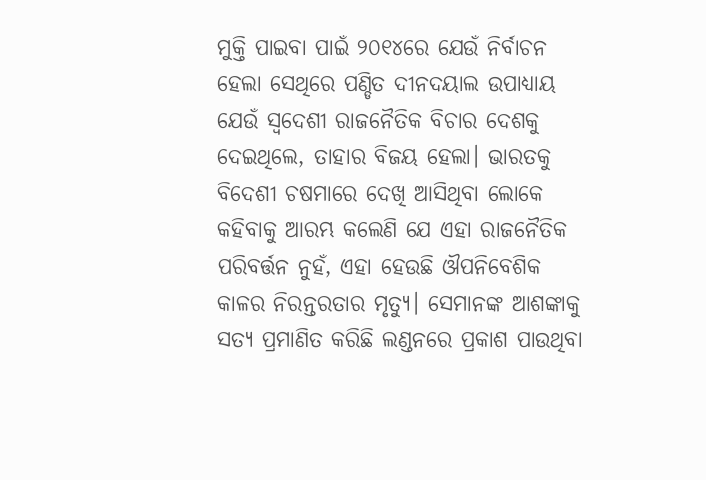ମୁକ୍ତି ପାଇବା ପାଇଁ ୨୦୧୪ରେ ଯେଉଁ ନିର୍ବାଚନ ହେଲା ସେଥିରେ ପଣ୍ଡିତ ଦୀନଦୟାଲ ଉପାଧ୍ୟାୟ ଯେଉଁ ସ୍ବଦେଶୀ ରାଜନୈତିକ ବିଚାର ଦେଶକୁ ଦେଇଥିଲେ, ତାହାର ବିଜୟ ହେଲା। ଭାରତକୁ ବିଦେଶୀ ଚଷମାରେ ଦେଖି ଆସିଥିବା ଲୋକେ କହିବାକୁ ଆରମ୍ଭ କଲେଣି ଯେ ଏହା ରାଜନୈତିକ ପରିବର୍ତ୍ତନ ନୁହଁ, ଏହା ହେଉଛି ଔପନିବେଶିକ କାଳର ନିରନ୍ତରତାର ମୃତ୍ୟୁ। ସେମାନଙ୍କ ଆଶଙ୍କାକୁ ସତ୍ୟ ପ୍ରମାଣିତ କରିଛି ଲଣ୍ଡନରେ ପ୍ରକାଶ ପାଉଥିବା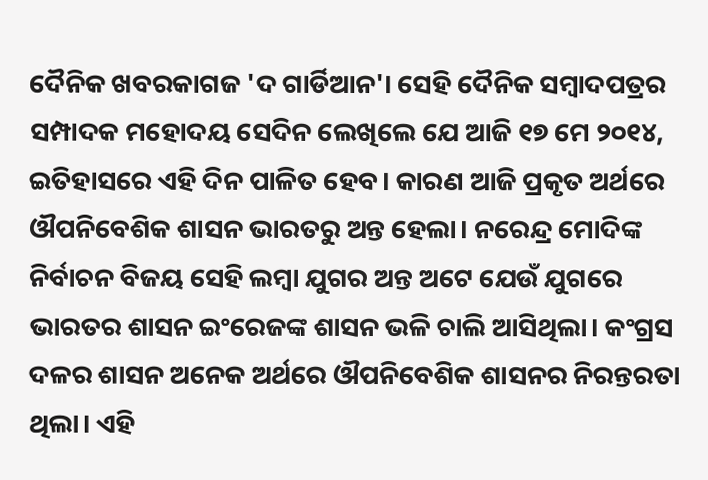ଦୈନିକ ଖବରକାଗଜ 'ଦ ଗାର୍ଡିଆନ'। ସେହି ଦୈନିକ ସମ୍ବାଦପତ୍ରର ସମ୍ପାଦକ ମହୋଦୟ ସେଦିନ ଲେଖିଲେ ଯେ ଆଜି ୧୭ ମେ ୨୦୧୪, ଇତିହାସରେ ଏହି ଦିନ ପାଳିତ ହେବ। କାରଣ ଆଜି ପ୍ରକୃତ ଅର୍ଥରେ ଔପନିବେଶିକ ଶାସନ ଭାରତରୁ ଅନ୍ତ ହେଲା। ନରେନ୍ଦ୍ର ମୋଦିଙ୍କ ନିର୍ବାଚନ ବିଜୟ ସେହି ଲମ୍ବା ଯୁଗର ଅନ୍ତ ଅଟେ ଯେଉଁ ଯୁଗରେ ଭାରତର ଶାସନ ଇଂରେଜଙ୍କ ଶାସନ ଭଳି ଚାଲି ଆସିଥିଲା। କଂଗ୍ରସ ଦଳର ଶାସନ ଅନେକ ଅର୍ଥରେ ଔପନିବେଶିକ ଶାସନର ନିରନ୍ତରତା ଥିଲା। ଏହି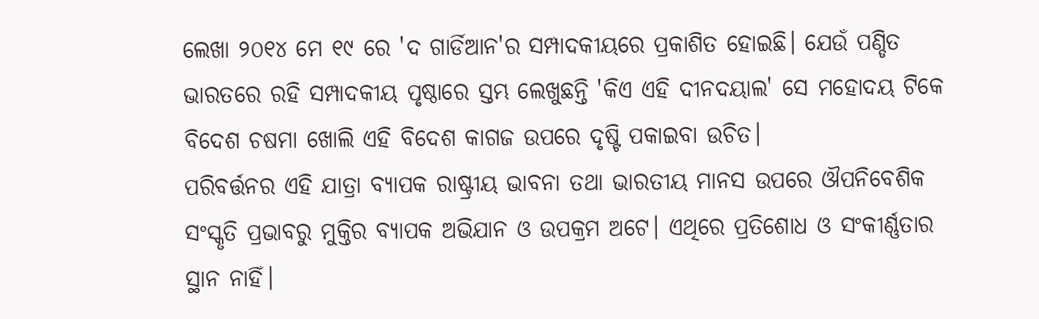ଲେଖା ୨୦୧୪ ମେ ୧୯ ରେ 'ଦ ଗାର୍ଡିଆନ'ର ସମ୍ପାଦକୀୟରେ ପ୍ରକାଶିତ ହୋଇଛି। ଯେଉଁ ପଣ୍ଡିତ ଭାରତରେ ରହି ସମ୍ପାଦକୀୟ ପୃଷ୍ଠାରେ ସ୍ତମ୍ଭ ଲେଖୁଛନ୍ତି 'କିଏ ଏହି ଦୀନଦୟାଲ' ସେ ମହୋଦୟ ଟିକେ ବିଦେଶ ଚଷମା ଖୋଲି ଏହି ବିଦେଶ କାଗଜ ଉପରେ ଦୃଷ୍ଟି ପକାଇବା ଉଚିତ।
ପରିବର୍ତ୍ତନର ଏହି ଯାତ୍ରା ବ୍ୟାପକ ରାଷ୍ଟ୍ରୀୟ ଭାବନା ତଥା ଭାରତୀୟ ମାନସ ଉପରେ ଔପନିବେଶିକ ସଂସ୍କୃତି ପ୍ରଭାବରୁ ମୁକ୍ତିର ବ୍ୟାପକ ଅଭିଯାନ ଓ ଉପକ୍ରମ ଅଟେ। ଏଥିରେ ପ୍ରତିଶୋଧ ଓ ସଂକୀର୍ଣ୍ଣତାର ସ୍ଥାନ ନାହିଁ।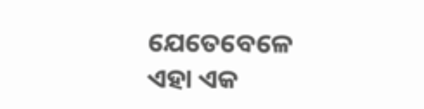ଯେତେବେଳେ ଏହା ଏକ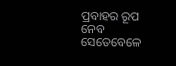ପ୍ରବାହର ରୂପ ନେବ ସେତେବେଳେ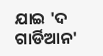ଯାଇ 'ଦ ଗାର୍ଡିଆନ'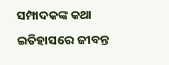ସମ୍ପାଦକଙ୍କ କଥା ଇତିହାସରେ ଜୀବନ୍ତ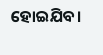ହୋଇଯିବ।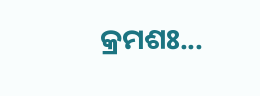କ୍ରମଶଃ...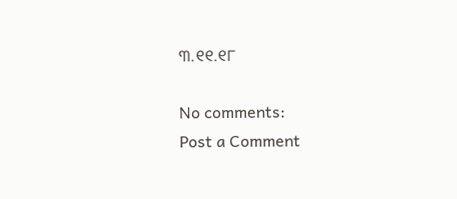୩.୧୧.୧୮

No comments:
Post a Comment